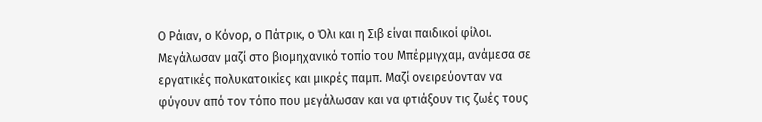Ο Ράιαν, ο Κόνορ, ο Πάτρικ, ο Όλι και η Σιβ είναι παιδικοί φίλοι. Μεγάλωσαν μαζί στο βιομηχανικό τοπίο του Μπέρμιγχαμ, ανάμεσα σε εργατικές πολυκατοικίες και μικρές παμπ. Μαζί ονειρεύονταν να φύγουν από τον τόπο που μεγάλωσαν και να φτιάξουν τις ζωές τους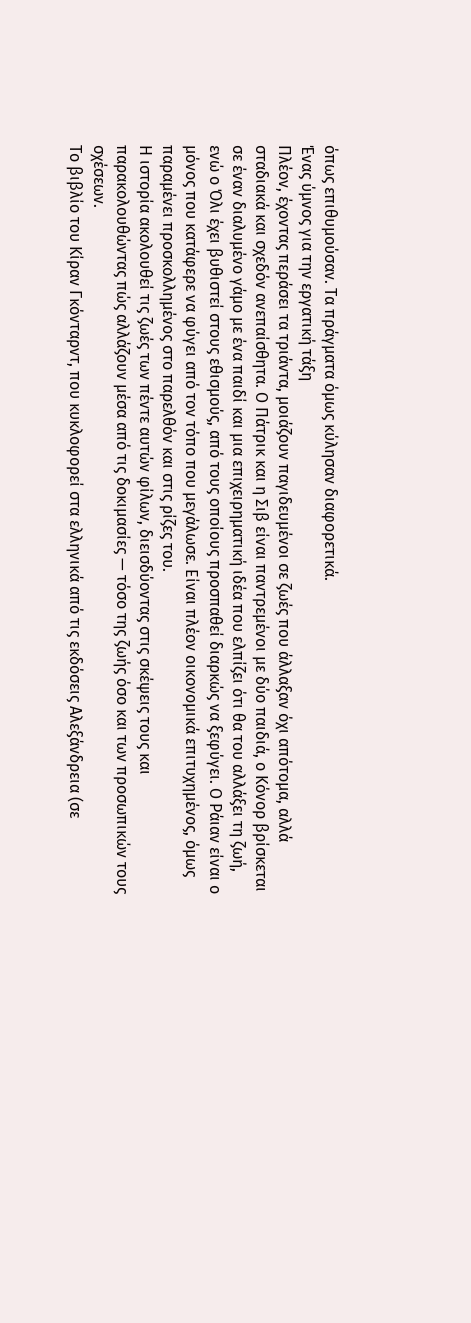όπως επιθυμούσαν. Τα πράγματα όμως κύλησαν διαφορετικά.
Ένας ύμνος για την εργατική τάξη
Πλέον, έχοντας περάσει τα τριάντα, μοιάζουν παγιδευμένοι σε ζωές που άλλαξαν όχι απότομα, αλλά σταδιακά και σχεδόν ανεπαίσθητα. Ο Πάτρικ και η Σιβ είναι παντρεμένοι με δύο παιδιά, ο Κόνορ βρίσκεται σε έναν διαλυμένο γάμο με ένα παιδί και μια επιχειρηματική ιδέα που ελπίζει ότι θα του αλλάξει τη ζωή, ενώ ο Όλι έχει βυθιστεί στους εθισμούς, από τους οποίους προσπαθεί διαρκώς να ξεφύγει. Ο Ράιαν είναι ο μόνος που κατάφερε να φύγει από τον τόπο που μεγάλωσε. Είναι πλέον οικονομικά επιτυχημένος, όμως παραμένει προσκολλημένος στο παρελθόν και στις ρίζες του.
Η ιστορία ακολουθεί τις ζωές των πέντε αυτών φίλων, διεισδύοντας στις σκέψεις τους και παρακολουθώντας πώς αλλάζουν μέσα από τις δοκιμασίες — τόσο της ζωής όσο και των προσωπικών τους σχέσεων.
Το βιβλίο του Κίραν Γκόνταρντ, που κυκλοφορεί στα ελληνικά από τις εκδόσεις Αλεξάνδρεια (σε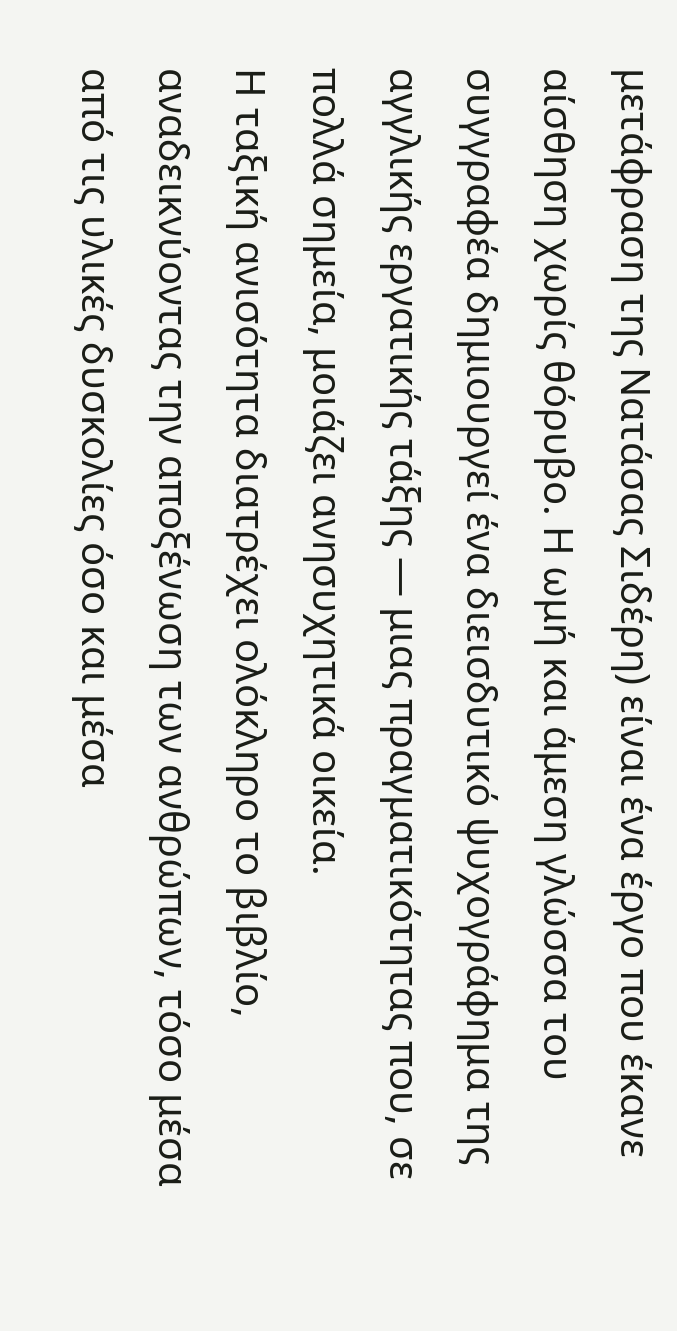μετάφραση της Νατάσας Σιδέρη) είναι ένα έργο που έκανε αίσθηση χωρίς θόρυβο. Η ωμή και άμεση γλώσσα του συγγραφέα δημιουργεί ένα διεισδυτικό ψυχογράφημα της αγγλικής εργατικής τάξης — μιας πραγματικότητας που, σε πολλά σημεία, μοιάζει ανησυχητικά οικεία.
Η ταξική ανισότητα διατρέχει ολόκληρο το βιβλίο, αναδεικνύοντας την αποξένωση των ανθρώπων, τόσο μέσα από τις υλικές δυσκολίες όσο και μέσα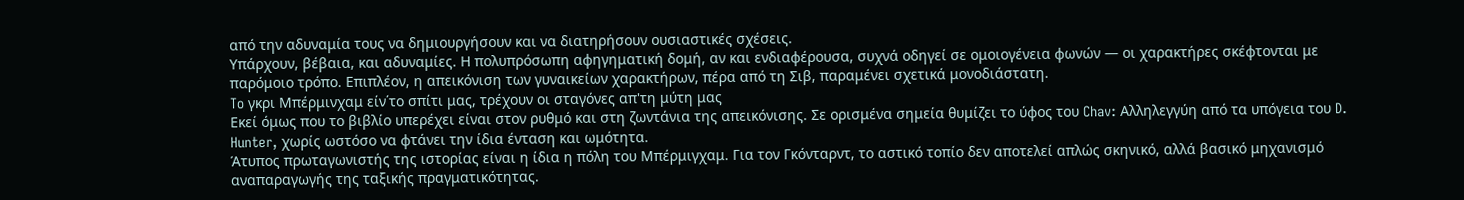από την αδυναμία τους να δημιουργήσουν και να διατηρήσουν ουσιαστικές σχέσεις.
Υπάρχουν, βέβαια, και αδυναμίες. Η πολυπρόσωπη αφηγηματική δομή, αν και ενδιαφέρουσα, συχνά οδηγεί σε ομοιογένεια φωνών — οι χαρακτήρες σκέφτονται με παρόμοιο τρόπο. Επιπλέον, η απεικόνιση των γυναικείων χαρακτήρων, πέρα από τη Σιβ, παραμένει σχετικά μονοδιάστατη.
To γκρι Μπέρμινχαμ είν΄το σπίτι μας, τρέχουν οι σταγόνες απ'τη μύτη μας
Εκεί όμως που το βιβλίο υπερέχει είναι στον ρυθμό και στη ζωντάνια της απεικόνισης. Σε ορισμένα σημεία θυμίζει το ύφος του Chav: Αλληλεγγύη από τα υπόγεια του D. Hunter, χωρίς ωστόσο να φτάνει την ίδια ένταση και ωμότητα.
Άτυπος πρωταγωνιστής της ιστορίας είναι η ίδια η πόλη του Μπέρμιγχαμ. Για τον Γκόνταρντ, το αστικό τοπίο δεν αποτελεί απλώς σκηνικό, αλλά βασικό μηχανισμό αναπαραγωγής της ταξικής πραγματικότητας.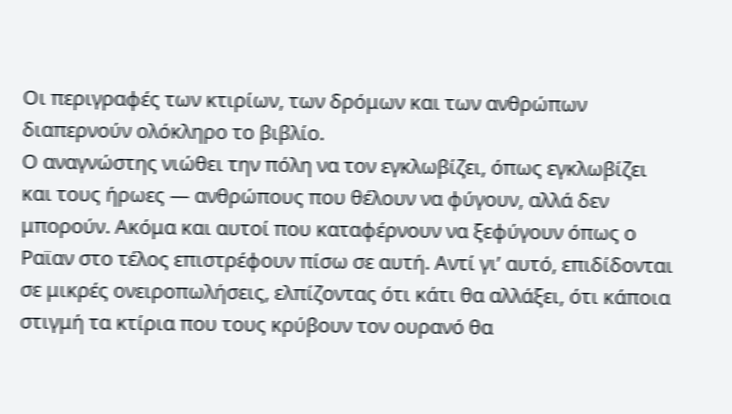Οι περιγραφές των κτιρίων, των δρόμων και των ανθρώπων διαπερνούν ολόκληρο το βιβλίο.
Ο αναγνώστης νιώθει την πόλη να τον εγκλωβίζει, όπως εγκλωβίζει και τους ήρωες — ανθρώπους που θέλουν να φύγουν, αλλά δεν μπορούν. Ακόμα και αυτοί που καταφέρνουν να ξεφύγουν όπως ο Ραϊαν στο τέλος επιστρέφουν πίσω σε αυτή. Αντί γι’ αυτό, επιδίδονται σε μικρές ονειροπωλήσεις, ελπίζοντας ότι κάτι θα αλλάξει, ότι κάποια στιγμή τα κτίρια που τους κρύβουν τον ουρανό θα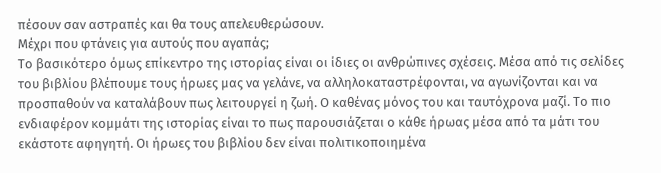πέσουν σαν αστραπές και θα τους απελευθερώσουν.
Μέχρι που φτάνεις για αυτούς που αγαπάς;
Το βασικότερο όμως επίκεντρο της ιστορίας είναι οι ίδιες οι ανθρώπινες σχέσεις. Μέσα από τις σελίδες του βιβλίου βλέπουμε τους ήρωες μας να γελάνε, να αλληλοκαταστρέφονται, να αγωνίζονται και να προσπαθούν να καταλάβουν πως λειτουργεί η ζωή. Ο καθένας μόνος του και ταυτόχρονα μαζί. Το πιο ενδιαφέρον κομμάτι της ιστορίας είναι το πως παρουσιάζεται ο κάθε ήρωας μέσα από τα μάτι του εκάστοτε αφηγητή. Οι ήρωες του βιβλίου δεν είναι πολιτικοποιημένα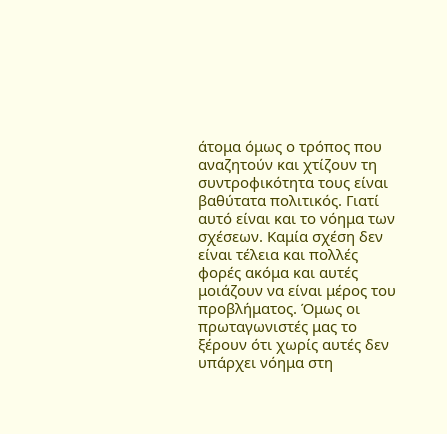άτομα όμως ο τρόπος που αναζητούν και χτίζουν τη συντροφικότητα τους είναι βαθύτατα πολιτικός. Γιατί αυτό είναι και το νόημα των σχέσεων. Καμία σχέση δεν είναι τέλεια και πολλές φορές ακόμα και αυτές μοιάζουν να είναι μέρος του προβλήματος. Όμως οι πρωταγωνιστές μας το ξέρουν ότι χωρίς αυτές δεν υπάρχει νόημα στη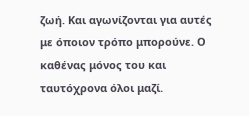ζωή. Και αγωνίζονται για αυτές με όποιον τρόπο μπορούνε. Ο καθένας μόνος του και ταυτόχρονα όλοι μαζί.